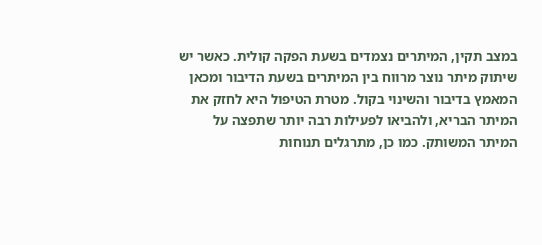במצב תקין, המיתרים נצמדים בשעת הפקה קולית. כאשר יש שיתוק מיתר נוצר מרווח בין המיתרים בשעת הדיבור ומכאן המאמץ בדיבור והשינוי בקול. מטרת הטיפול היא לחזק את המיתר הבריא, ולהביאו לפעילות רבה יותר שתפצה על המיתר המשותק. כמו כן, מתרגלים תנוחות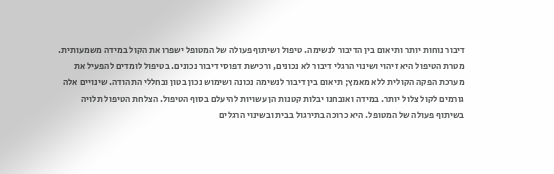דיבור נוחות יותר ותיאום בין הדיבור לנשימה. טיפול ושיתוף פעולה של המטופל ישפרו את הקול במידה משמעותית.
מטרת הטיפול היא זיהוי ושינוי הרגלי דיבור לא נכונים, ורכישת דפוסי דיבור נכונים. בטיפול לומדים להפעיל את מערכת הפקה הקולית ללא מאמץ; תיאום בין דיבור לנשימה נכונה ושימוש נכון בטון ובחללי התהודה. שינויים אלה גורמים לקול צלול יותר. במידה ואובחנו יבלות קטנות הן עשויות להיעלם בסוף הטיפול. הצלחת הטיפול תלויה בשיתוף פעולה של המטופל. היא כרוכה בתירגול בבית ובשינוי הרגלים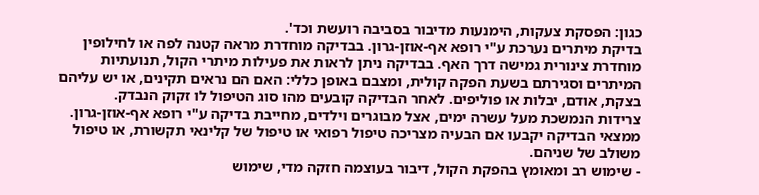כגון: הפסקת צעקות, הימנעות מדיבור בסביבה רועשת וכד'.
בדיקת מיתרים נערכת ע"י רופא אף-אוזן-גרון. בבדיקה מוחדרת מראה קטנה לפה או לחילופין מוחדרת צינורית גמישה דרך האף. בבדיקה ניתן לראות את פעילות מיתרי הקול, תנועתיות המיתרים וסגירתם בשעת הפקה קולית, ומצבם באופן כללי: האם הם נראים תקינים, או יש עליהם בצקת, אודם, יבלות או פוליפים. לאחר הבדיקה קובעים מהו סוג הטיפול לו זקוק הנבדק.
צרידות הנמשכת מעל עשרה ימים, אצל מבוגרים וילדים, מחייבת בדיקה ע"י רופא אף-אוזן-גרון. ממצאי הבדיקה יקבעו אם הבעיה מצריכה טיפול רפואי או טיפול של קלינאי תקשורת, או טיפול משולב של שניהם.
- שימוש רב ומאומץ בהפקת הקול, דיבור בעוצמה חזקה מדי, שימוש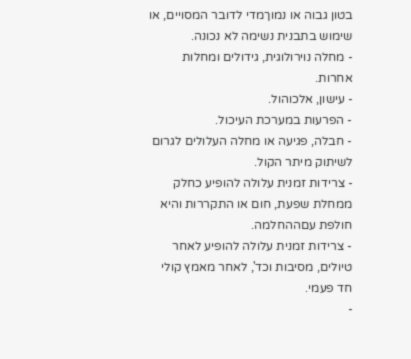בטון גבוה או נמוךמדי לדובר המסויים, או שימוש בתבנית נשימה לא נכונה.
- מחלה נוירולוגית, גידולים ומחלות אחרות.
- עישון, אלכוהול.
- הפרעות במערכת העיכול.
- חבלה, פגיעה או מחלה העלולים לגרום לשיתוק מיתר הקול.
- צרידות זמנית עלולה להופיע כחלק ממחלת שפעת, חום או התקררות והיא חולפת עםההחלמה.
- צרידות זמנית עלולה להופיע לאחר טיולים, מסיבות וכד', לאחר מאמץ קולי חד פעמי.
-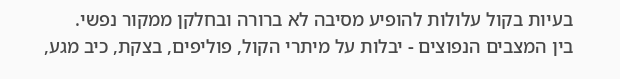בעיות בקול עלולות להופיע מסיבה לא ברורה ובחלקן ממקור נפשי.
בין המצבים הנפוצים - יבלות על מיתרי הקול, פוליפים, בצקת, כיב מגע,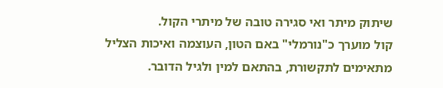שיתוק מיתר ואי סגירה טובה של מיתרי הקול.
קול מוערך כ"נורמלי" באם הטון, העוצמה ואיכות הצליל מתאימים לתקשורת, בהתאם למין ולגיל הדובר.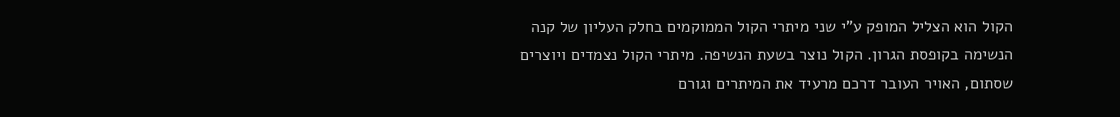הקול הוא הצליל המופק ע"י שני מיתרי הקול הממוקמים בחלק העליון של קנה הנשימה בקופסת הגרון. הקול נוצר בשעת הנשיפה. מיתרי הקול נצמדים ויוצרים שסתום, האויר העובר דרכם מרעיד את המיתרים וגורם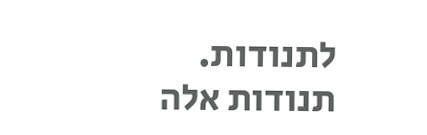לתנודות. תנודות אלה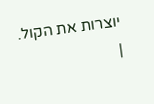יוצרות את הקול.
|